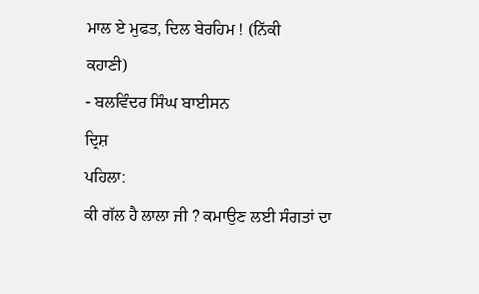ਮਾਲ ਏ ਮੁਫਤ, ਦਿਲ ਬੇਰਹਿਮ ! (ਨਿੱਕੀ
ਕਹਾਣੀ)
- ਬਲਵਿੰਦਰ ਸਿੰਘ ਬਾਈਸਨ
ਦ੍ਰਿਸ਼
ਪਹਿਲਾ:
ਕੀ ਗੱਲ ਹੈ ਲਾਲਾ ਜੀ ? ਕਮਾਉਣ ਲਈ ਸੰਗਤਾਂ ਦਾ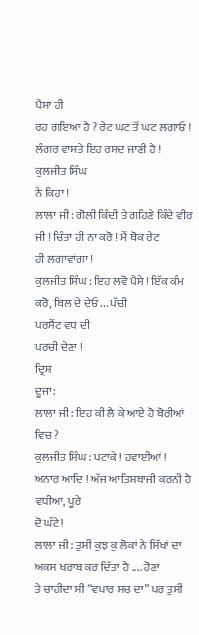ਪੈਸਾ ਹੀ
ਰਹ ਗਇਆ ਹੈ ? ਰੇਟ ਘਟ ਤੋਂ ਘਟ ਲਗਾਓ ! ਲੰਗਰ ਵਾਸਤੇ ਇਹ ਰਸਦ ਜਾਣੀ ਹੈ ! ਕੁਲਜੀਤ ਸਿੰਘ
ਨੇ ਕਿਹਾ !
ਲਾਲਾ ਜੀ : ਗੋਲੀ ਕਿੰਦੀ ਤੇ ਗਹਿਣੇ ਕਿੰਦੇ ਵੀਰ ਜੀ ! ਚਿੰਤਾ ਹੀ ਨਾ ਕਰੋ ! ਮੈਂ ਥੋਕ ਰੇਟ
ਹੀ ਲਗਾਵਾਂਗਾ !
ਕੁਲਜੀਤ ਸਿੰਘ : ਇਹ ਲਵੋ ਪੈਸੇ ! ਇੱਕ ਕੰਮ ਕਰੋ, ਬਿਲ ਦੇ ਦੇਓ ... ਪੱਚੀ
ਪਰਸੈਂਟ ਵਧ ਦੀ
ਪਰਚੀ ਦੇਣਾ !
ਦ੍ਰਿਸ਼
ਦੂਜਾ:
ਲਾਲਾ ਜੀ : ਇਹ ਕੀ ਲੈ ਕੇ ਆਏ ਹੋ ਬੋਰੀਆਂ ਵਿਚ ?
ਕੁਲਜੀਤ ਸਿੰਘ : ਪਟਾਕੇ ! ਹਵਾਈਆਂ ! ਅਨਾਰ ਆਦਿ ! ਅੱਜ ਆਤਿਸ਼ਬਾਜੀ ਕਰਨੀ ਹੈ ਵਧੀਆ, ਪੂਰੇ
ਦੋ ਘੰਟੇ!
ਲਾਲਾ ਜੀ : ਤੁਸੀਂ ਕੁਝ ਕੁ ਲੋਕਾਂ ਨੇ ਸਿੱਖਾਂ ਦਾ ਅਕਸ ਖਰਾਬ ਕਰ ਦਿੱਤਾ ਹੈ .... ਹੋਣਾ
ਤੇ ਚਾਹੀਦਾ ਸੀ “ਵਪਾਰ ਸਚ ਦਾ” ਪਰ ਤੁਸੀਂ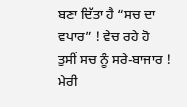ਬਣਾ ਦਿੱਤਾ ਹੈ “ਸਚ ਦਾ ਵਪਾਰ” ! ਵੇਚ ਰਹੇ ਹੋ
ਤੁਸੀਂ ਸਚ ਨੂੰ ਸਰੇ-ਬਾਜਾਰ ! ਮੇਰੀ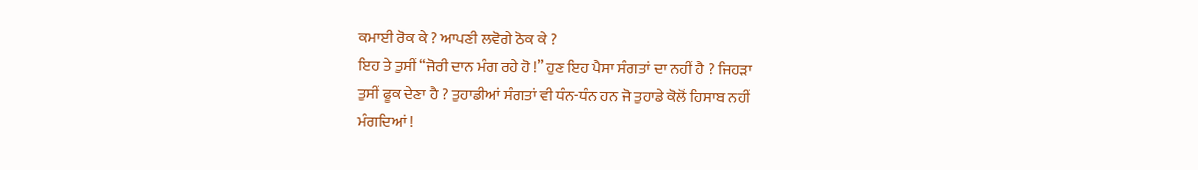ਕਮਾਈ ਰੋਕ ਕੇ ? ਆਪਣੀ ਲਵੋਗੇ ਠੋਕ ਕੇ ?
ਇਹ ਤੇ ਤੁਸੀਂ “ਜੋਰੀ ਦਾਨ ਮੰਗ ਰਹੇ ਹੋ !” ਹੁਣ ਇਹ ਪੈਸਾ ਸੰਗਤਾਂ ਦਾ ਨਹੀਂ ਹੈ ? ਜਿਹੜਾ
ਤੁਸੀਂ ਫੂਕ ਦੇਣਾ ਹੈ ? ਤੁਹਾਡੀਆਂ ਸੰਗਤਾਂ ਵੀ ਧੰਨ-ਧੰਨ ਹਨ ਜੋ ਤੁਹਾਡੇ ਕੋਲੋਂ ਹਿਸਾਬ ਨਹੀਂ
ਮੰਗਦਿਆਂ !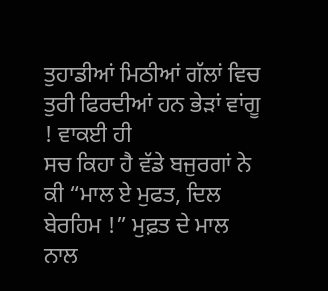ਤੁਹਾਡੀਆਂ ਮਿਠੀਆਂ ਗੱਲਾਂ ਵਿਚ ਤੁਰੀ ਫਿਰਦੀਆਂ ਹਨ ਭੇੜਾਂ ਵਾਂਗੂ ! ਵਾਕਈ ਹੀ
ਸਚ ਕਿਹਾ ਹੈ ਵੱਡੇ ਬਜੁਰਗਾਂ ਨੇ ਕੀ “ਮਾਲ ਏ ਮੁਫਤ, ਦਿਲ ਬੇਰਹਿਮ !” ਮੁਫ਼ਤ ਦੇ ਮਾਲ ਨਾਲ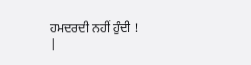ਹਮਦਰਦੀ ਨਹੀਂ ਹੁੰਦੀ !
|